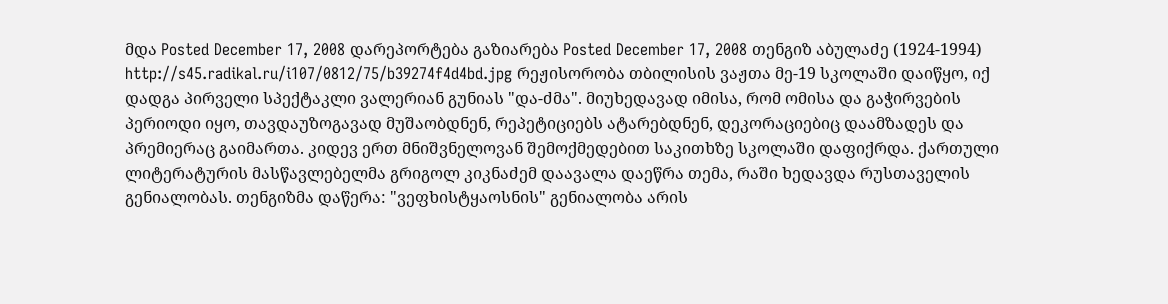მდა Posted December 17, 2008 დარეპორტება გაზიარება Posted December 17, 2008 თენგიზ აბულაძე (1924-1994) http://s45.radikal.ru/i107/0812/75/b39274f4d4bd.jpg რეჟისორობა თბილისის ვაჟთა მე-19 სკოლაში დაიწყო, იქ დადგა პირველი სპექტაკლი ვალერიან გუნიას "და-ძმა". მიუხედავად იმისა, რომ ომისა და გაჭირვების პერიოდი იყო, თავდაუზოგავად მუშაობდნენ, რეპეტიციებს ატარებდნენ, დეკორაციებიც დაამზადეს და პრემიერაც გაიმართა. კიდევ ერთ მნიშვნელოვან შემოქმედებით საკითხზე სკოლაში დაფიქრდა. ქართული ლიტერატურის მასწავლებელმა გრიგოლ კიკნაძემ დაავალა დაეწრა თემა, რაში ხედავდა რუსთაველის გენიალობას. თენგიზმა დაწერა: "ვეფხისტყაოსნის" გენიალობა არის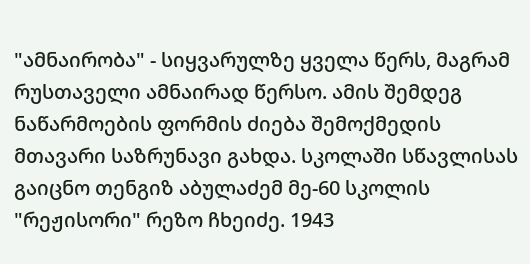"ამნაირობა" - სიყვარულზე ყველა წერს, მაგრამ რუსთაველი ამნაირად წერსო. ამის შემდეგ ნაწარმოების ფორმის ძიება შემოქმედის მთავარი საზრუნავი გახდა. სკოლაში სწავლისას გაიცნო თენგიზ აბულაძემ მე-60 სკოლის "რეჟისორი" რეზო ჩხეიძე. 1943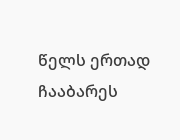წელს ერთად ჩააბარეს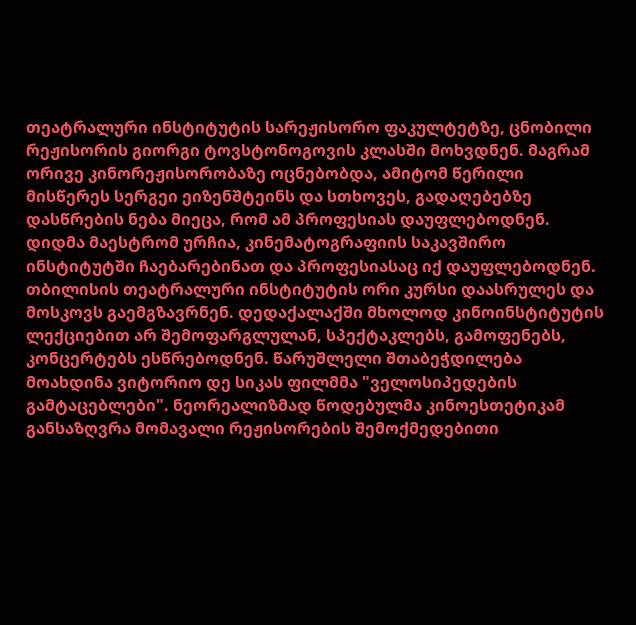თეატრალური ინსტიტუტის სარეჟისორო ფაკულტეტზე, ცნობილი რეჟისორის გიორგი ტოვსტონოგოვის კლასში მოხვდნენ. მაგრამ ორივე კინორეჟისორობაზე ოცნებობდა, ამიტომ წერილი მისწერეს სერგეი ეიზენშტეინს და სთხოვეს, გადაღებებზე დასწრების ნება მიეცა, რომ ამ პროფესიას დაუფლებოდნენ. დიდმა მაესტრომ ურჩია, კინემატოგრაფიის საკავშირო ინსტიტუტში ჩაებარებინათ და პროფესიასაც იქ დაუფლებოდნენ. თბილისის თეატრალური ინსტიტუტის ორი კურსი დაასრულეს და მოსკოვს გაემგზავრნენ. დედაქალაქში მხოლოდ კინოინსტიტუტის ლექციებით არ შემოფარგლულან, სპექტაკლებს, გამოფენებს, კონცერტებს ესწრებოდნენ. წარუშლელი შთაბეჭდილება მოახდინა ვიტორიო დე სიკას ფილმმა "ველოსიპედების გამტაცებლები". ნეორეალიზმად წოდებულმა კინოესთეტიკამ განსაზღვრა მომავალი რეჟისორების შემოქმედებითი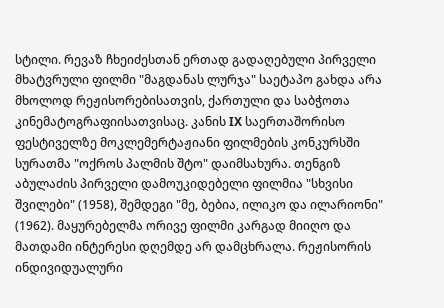სტილი. რევაზ ჩხეიძესთან ერთად გადაღებული პირველი მხატვრული ფილმი "მაგდანას ლურჯა" საეტაპო გახდა არა მხოლოდ რეჟისორებისათვის, ქართული და საბჭოთა კინემატოგრაფიისათვისაც. კანის IX საერთაშორისო ფესტიველზე მოკლემერტაჟიანი ფილმების კონკურსში სურათმა "ოქროს პალმის შტო" დაიმსახურა. თენგიზ აბულაძის პირველი დამოუკიდებელი ფილმია "სხვისი შვილები" (1958), შემდეგი "მე, ბებია, ილიკო და ილარიონი" (1962). მაყურებელმა ორივე ფილმი კარგად მიიღო და მათდამი ინტერესი დღემდე არ დამცხრალა. რეჟისორის ინდივიდუალური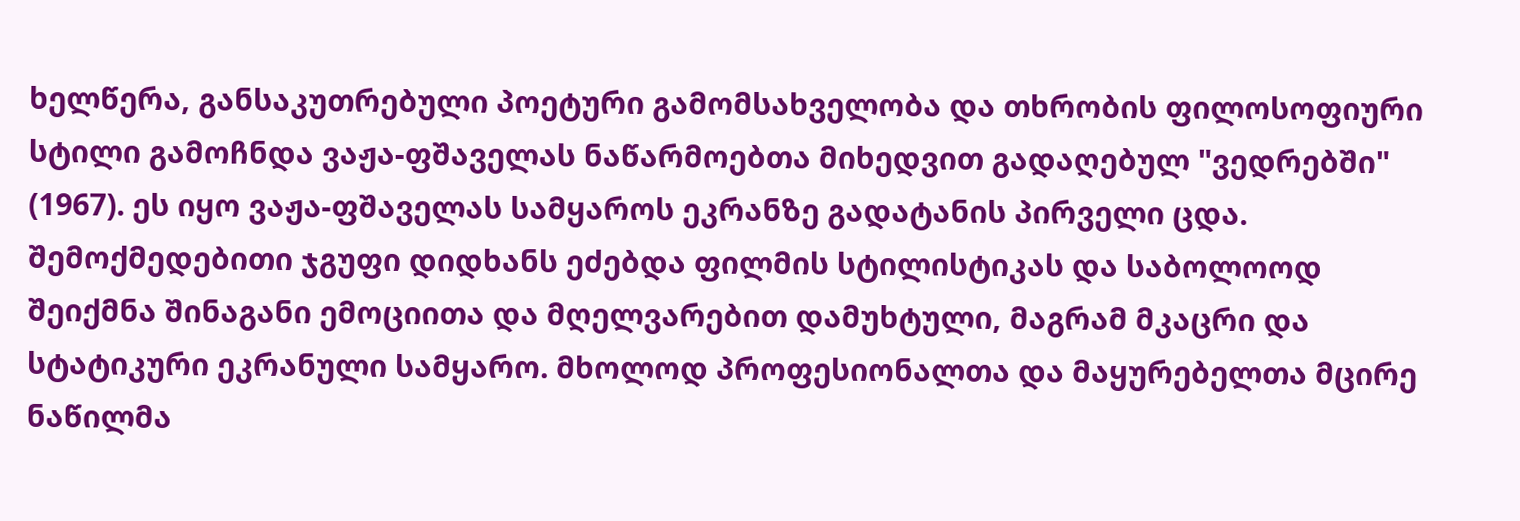ხელწერა, განსაკუთრებული პოეტური გამომსახველობა და თხრობის ფილოსოფიური სტილი გამოჩნდა ვაჟა-ფშაველას ნაწარმოებთა მიხედვით გადაღებულ "ვედრებში" (1967). ეს იყო ვაჟა-ფშაველას სამყაროს ეკრანზე გადატანის პირველი ცდა. შემოქმედებითი ჯგუფი დიდხანს ეძებდა ფილმის სტილისტიკას და საბოლოოდ შეიქმნა შინაგანი ემოციითა და მღელვარებით დამუხტული, მაგრამ მკაცრი და სტატიკური ეკრანული სამყარო. მხოლოდ პროფესიონალთა და მაყურებელთა მცირე ნაწილმა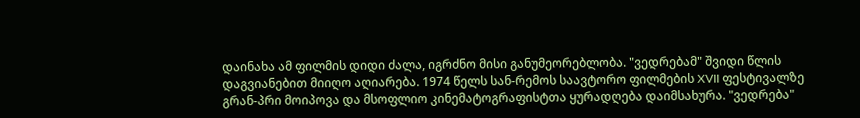დაინახა ამ ფილმის დიდი ძალა, იგრძნო მისი განუმეორებლობა. "ვედრებამ" შვიდი წლის დაგვიანებით მიიღო აღიარება. 1974 წელს სან-რემოს საავტორო ფილმების XVII ფესტივალზე გრან-პრი მოიპოვა და მსოფლიო კინემატოგრაფისტთა ყურადღება დაიმსახურა. "ვედრება"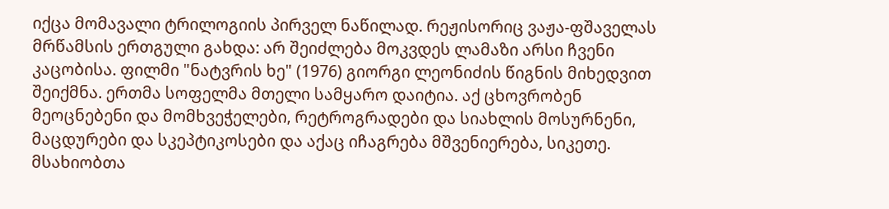იქცა მომავალი ტრილოგიის პირველ ნაწილად. რეჟისორიც ვაჟა-ფშაველას მრწამსის ერთგული გახდა: არ შეიძლება მოკვდეს ლამაზი არსი ჩვენი კაცობისა. ფილმი "ნატვრის ხე" (1976) გიორგი ლეონიძის წიგნის მიხედვით შეიქმნა. ერთმა სოფელმა მთელი სამყარო დაიტია. აქ ცხოვრობენ მეოცნებენი და მომხვეჭელები, რეტროგრადები და სიახლის მოსურნენი, მაცდურები და სკეპტიკოსები და აქაც იჩაგრება მშვენიერება, სიკეთე. მსახიობთა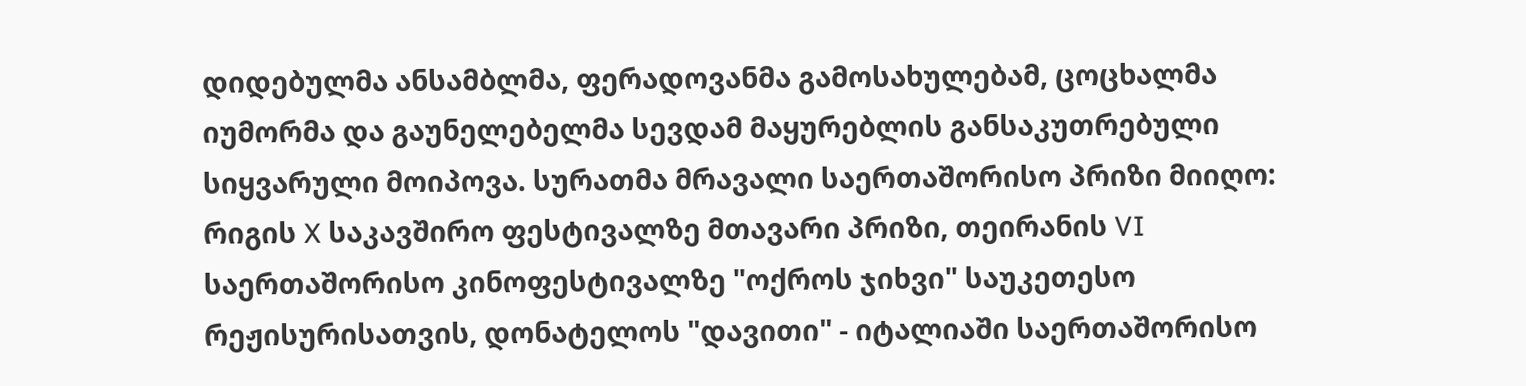დიდებულმა ანსამბლმა, ფერადოვანმა გამოსახულებამ, ცოცხალმა იუმორმა და გაუნელებელმა სევდამ მაყურებლის განსაკუთრებული სიყვარული მოიპოვა. სურათმა მრავალი საერთაშორისო პრიზი მიიღო: რიგის X საკავშირო ფესტივალზე მთავარი პრიზი, თეირანის VI საერთაშორისო კინოფესტივალზე "ოქროს ჯიხვი" საუკეთესო რეჟისურისათვის, დონატელოს "დავითი" - იტალიაში საერთაშორისო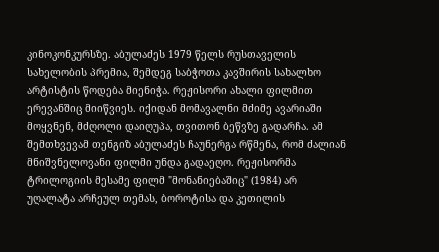კინოკონკურსზე. აბულაძეს 1979 წელს რუსთაველის სახელობის პრემია, შემდეგ საბჭოთა კავშირის სახალხო არტისტის წოდება მიენიჭა. რეჟისორი ახალი ფილმით ერევანშიც მიიწვიეს. იქიდან მომავალნი მძიმე ავარიაში მოყვნენ, მძღოლი დაიღუპა, თვითონ ბეწვზე გადარჩა. ამ შემთხვევამ თენგიზ აბულაძეს ჩაუნერგა რწმენა, რომ ძალიან მნიშვნელოვანი ფილმი უნდა გადაეღო. რეჟისორმა ტრილოგიის მესამე ფილმ "მონანიებაშიც" (1984) არ უღალატა არჩეულ თემას, ბოროტისა და კეთილის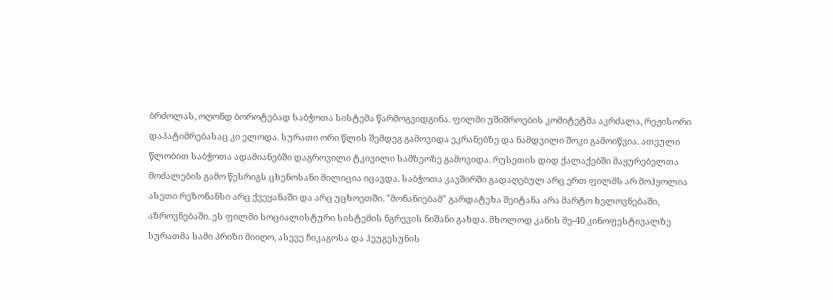ბრძოლას, ოღონდ ბოროტებად საბჭოთა სისტემა წარმოგვიდგინა. ფილმი უშიშროების კომიტეტმა აკრძალა, რეჟისორი დაპატიმრებასაც კი ელოდა. სურათი ორი წლის შემდეგ გამოვიდა ეკრანებზე და ნამდვილი შოკი გამოიწვია. ათეული წლობით საბჭოთა ადამიანებში დაგროვილი ტკივილი სამზეოზე გამოვიდა. რუსეთის დიდ ქალაქებში მაყურებელთა მოძალების გამო წესრიგს ცხენოსანი მილიცია იცავდა. საბჭოთა კავშირში გადაღებულ არც ერთ ფილმს არ მოჰყოლია ასეთი რეზონანსი არც ქვეყანაში და არც უცხოეთში. "მონანიებამ" გარდატეხა შეიტანა არა მარტო ხელოვნებაში, აზროვნებაში. ეს ფილმი სოციალისტური სისტემის ნგრევის ნიშანი გახდა. მხოლოდ კანის მე-40 კინოფესტივალზე სურათმა სამი პრიზი მიიღო, ასევე ჩიკაგოსა და ჰეუგესუნის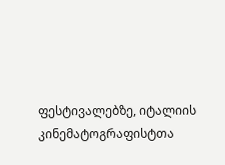ფესტივალებზე, იტალიის კინემატოგრაფისტთა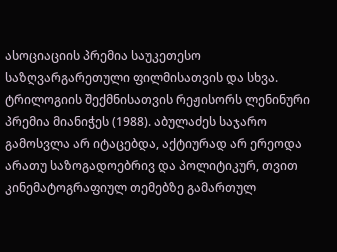ასოციაციის პრემია საუკეთესო საზღვარგარეთული ფილმისათვის და სხვა. ტრილოგიის შექმნისათვის რეჟისორს ლენინური პრემია მიანიჭეს (1988). აბულაძეს საჯარო გამოსვლა არ იტაცებდა, აქტიურად არ ერეოდა არათუ საზოგადოებრივ და პოლიტიკურ, თვით კინემატოგრაფიულ თემებზე გამართულ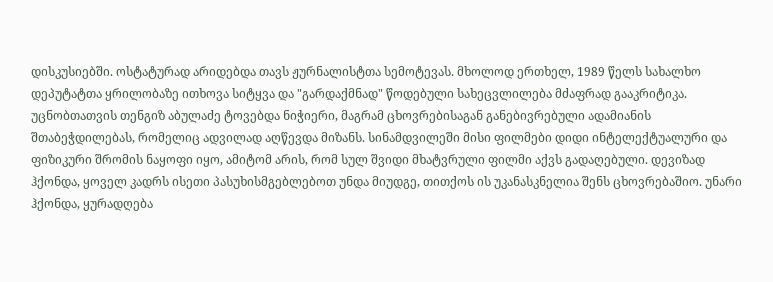დისკუსიებში. ოსტატურად არიდებდა თავს ჟურნალისტთა სემოტევას. მხოლოდ ერთხელ, 1989 წელს სახალხო დეპუტატთა ყრილობაზე ითხოვა სიტყვა და "გარდაქმნად" წოდებული სახეცვლილება მძაფრად გააკრიტიკა. უცნობთათვის თენგიზ აბულაძე ტოვებდა ნიჭიერი, მაგრამ ცხოვრებისაგან განებივრებული ადამიანის შთაბეჭდილებას, რომელიც ადვილად აღწევდა მიზანს. სინამდვილეში მისი ფილმები დიდი ინტელექტუალური და ფიზიკური შრომის ნაყოფი იყო, ამიტომ არის, რომ სულ შვიდი მხატვრული ფილმი აქვს გადაღებული. დევიზად ჰქონდა, ყოველ კადრს ისეთი პასუხისმგებლებოთ უნდა მიუდგე, თითქოს ის უკანასკნელია შენს ცხოვრებაშიო. უნარი ჰქონდა, ყურადღება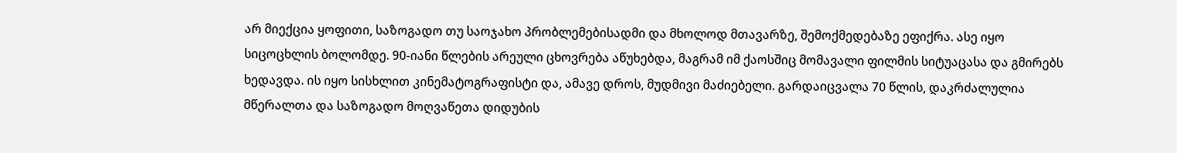არ მიექცია ყოფითი, საზოგადო თუ საოჯახო პრობლემებისადმი და მხოლოდ მთავარზე, შემოქმედებაზე ეფიქრა. ასე იყო სიცოცხლის ბოლომდე. 90-იანი წლების არეული ცხოვრება აწუხებდა, მაგრამ იმ ქაოსშიც მომავალი ფილმის სიტუაცასა და გმირებს ხედავდა. ის იყო სისხლით კინემატოგრაფისტი და, ამავე დროს, მუდმივი მაძიებელი. გარდაიცვალა 70 წლის, დაკრძალულია მწერალთა და საზოგადო მოღვაწეთა დიდუბის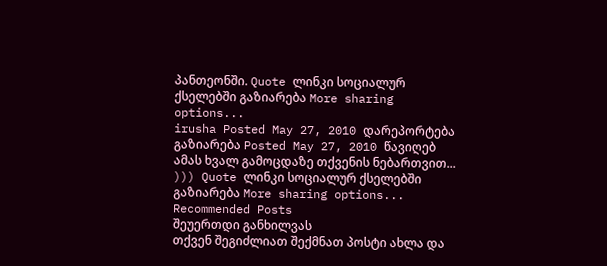პანთეონში. Quote ლინკი სოციალურ ქსელებში გაზიარება More sharing options...
irusha Posted May 27, 2010 დარეპორტება გაზიარება Posted May 27, 2010 წავიღებ ამას ხვალ გამოცდაზე თქვენის ნებართვით... ))) Quote ლინკი სოციალურ ქსელებში გაზიარება More sharing options...
Recommended Posts
შეუერთდი განხილვას
თქვენ შეგიძლიათ შექმნათ პოსტი ახლა და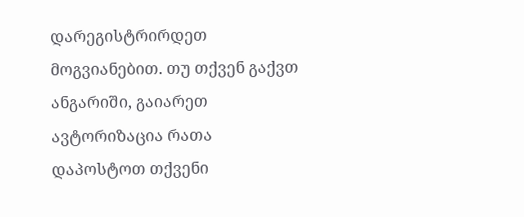დარეგისტრირდეთ მოგვიანებით. თუ თქვენ გაქვთ ანგარიში, გაიარეთ ავტორიზაცია რათა დაპოსტოთ თქვენი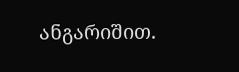ანგარიშით.